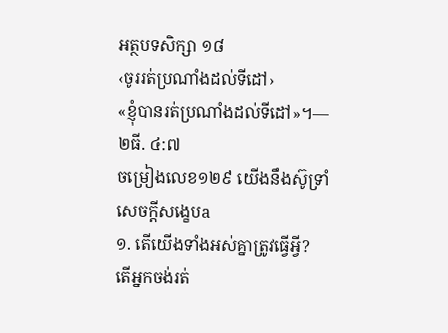អត្ថបទសិក្សា ១៨
‹ចូររត់ប្រណាំងដល់ទីដៅ›
«ខ្ញុំបានរត់ប្រណាំងដល់ទីដៅ»។—២ធី. ៤:៧
ចម្រៀងលេខ១២៩ យើងនឹងស៊ូទ្រាំ
សេចក្ដីសង្ខេបa
១. តើយើងទាំងអស់គ្នាត្រូវធ្វើអ្វី?
តើអ្នកចង់រត់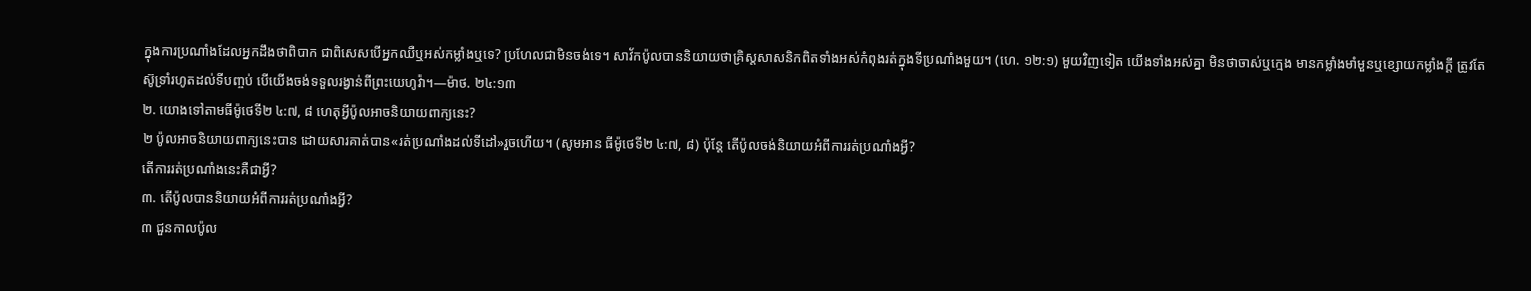ក្នុងការប្រណាំងដែលអ្នកដឹងថាពិបាក ជាពិសេសបើអ្នកឈឺឬអស់កម្លាំងឬទេ? ប្រហែលជាមិនចង់ទេ។ សាវ័កប៉ូលបាននិយាយថាគ្រិស្តសាសនិកពិតទាំងអស់កំពុងរត់ក្នុងទីប្រណាំងមួយ។ (ហេ. ១២:១) មួយវិញទៀត យើងទាំងអស់គ្នា មិនថាចាស់ឬក្មេង មានកម្លាំងមាំមួនឬខ្សោយកម្លាំងក្ដី ត្រូវតែស៊ូទ្រាំរហូតដល់ទីបញ្ចប់ បើយើងចង់ទទួលរង្វាន់ពីព្រះយេហូវ៉ា។—ម៉ាថ. ២៤:១៣
២. យោងទៅតាមធីម៉ូថេទី២ ៤:៧, ៨ ហេតុអ្វីប៉ូលអាចនិយាយពាក្យនេះ?
២ ប៉ូលអាចនិយាយពាក្យនេះបាន ដោយសារគាត់បាន«រត់ប្រណាំងដល់ទីដៅ»រួចហើយ។ (សូមអាន ធីម៉ូថេទី២ ៤:៧, ៨) ប៉ុន្តែ តើប៉ូលចង់និយាយអំពីការរត់ប្រណាំងអ្វី?
តើការរត់ប្រណាំងនេះគឺជាអ្វី?
៣. តើប៉ូលបាននិយាយអំពីការរត់ប្រណាំងអ្វី?
៣ ជួនកាលប៉ូល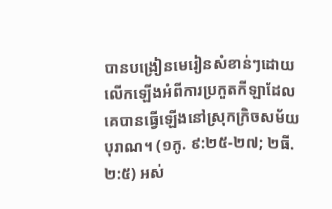បានបង្រៀនមេរៀនសំខាន់ៗដោយលើកឡើងអំពីការប្រកួតកីឡាដែលគេបានធ្វើឡើងនៅស្រុកក្រិចសម័យបុរាណ។ (១កូ. ៩:២៥-២៧; ២ធី. ២:៥) អស់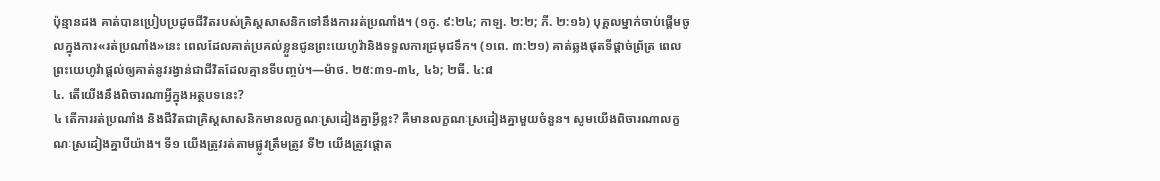ប៉ុន្មានដង គាត់បានប្រៀបប្រដូចជីវិតរបស់គ្រិស្តសាសនិកទៅនឹងការរត់ប្រណាំង។ (១កូ. ៩:២៤; កាឡ. ២:២; ភី. ២:១៦) បុគ្គលម្នាក់ចាប់ផ្ដើមចូលក្នុងការ«រត់ប្រណាំង»នេះ ពេលដែលគាត់ប្រគល់ខ្លួនជូនព្រះយេហូវ៉ានិងទទួលការជ្រមុជទឹក។ (១ពេ. ៣:២១) គាត់ឆ្លងផុតទីផ្ដាច់ព្រ័ត្រ ពេលព្រះយេហូវ៉ាផ្ដល់ឲ្យគាត់នូវរង្វាន់ជាជីវិតដែលគ្មានទីបញ្ចប់។—ម៉ាថ. ២៥:៣១-៣៤, ៤៦; ២ធី. ៤:៨
៤. តើយើងនឹងពិចារណាអ្វីក្នុងអត្ថបទនេះ?
៤ តើការរត់ប្រណាំង និងជីវិតជាគ្រិស្តសាសនិកមានលក្ខណៈស្រដៀងគ្នាអ្វីខ្លះ? គឺមានលក្ខណៈស្រដៀងគ្នាមួយចំនួន។ សូមយើងពិចារណាលក្ខណៈស្រដៀងគ្នាបីយ៉ាង។ ទី១ យើងត្រូវរត់តាមផ្លូវត្រឹមត្រូវ ទី២ យើងត្រូវផ្ដោត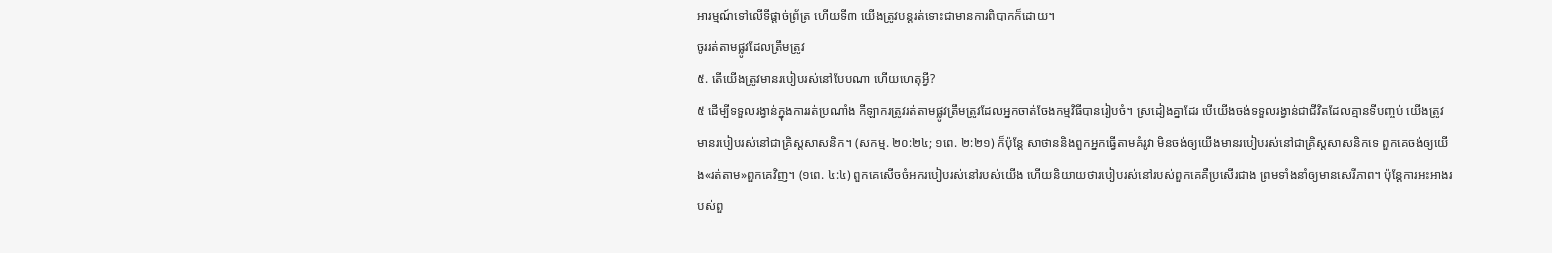អារម្មណ៍ទៅលើទីផ្ដាច់ព្រ័ត្រ ហើយទី៣ យើងត្រូវបន្តរត់ទោះជាមានការពិបាកក៏ដោយ។
ចូររត់តាមផ្លូវដែលត្រឹមត្រូវ
៥. តើយើងត្រូវមានរបៀបរស់នៅបែបណា ហើយហេតុអ្វី?
៥ ដើម្បីទទួលរង្វាន់ក្នុងការរត់ប្រណាំង កីឡាករត្រូវរត់តាមផ្លូវត្រឹមត្រូវដែលអ្នកចាត់ចែងកម្មវិធីបានរៀបចំ។ ស្រដៀងគ្នាដែរ បើយើងចង់ទទួលរង្វាន់ជាជីវិតដែលគ្មានទីបញ្ចប់ យើងត្រូវមានរបៀបរស់នៅជាគ្រិស្តសាសនិក។ (សកម្ម. ២០:២៤; ១ពេ. ២:២១) ក៏ប៉ុន្តែ សាថាននិងពួកអ្នកធ្វើតាមគំរូវា មិនចង់ឲ្យយើងមានរបៀបរស់នៅជាគ្រិស្តសាសនិកទេ ពួកគេចង់ឲ្យយើង«រត់តាម»ពួកគេវិញ។ (១ពេ. ៤:៤) ពួកគេសើចចំអករបៀបរស់នៅរបស់យើង ហើយនិយាយថារបៀបរស់នៅរបស់ពួកគេគឺប្រសើរជាង ព្រមទាំងនាំឲ្យមានសេរីភាព។ ប៉ុន្តែការអះអាងរបស់ពួ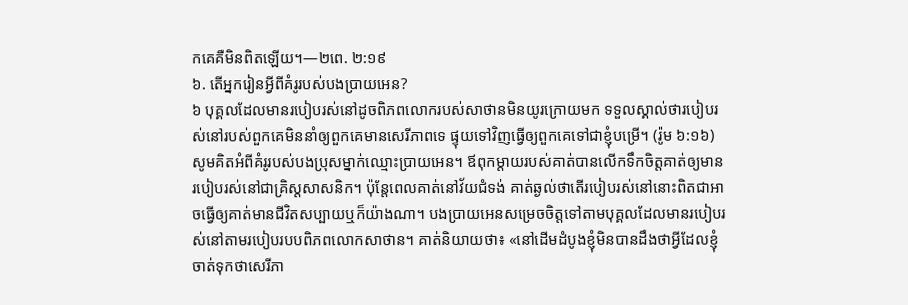កគេគឺមិនពិតឡើយ។—២ពេ. ២:១៩
៦. តើអ្នករៀនអ្វីពីគំរូរបស់បងប្រាយអេន?
៦ បុគ្គលដែលមានរបៀបរស់នៅដូចពិភពលោករបស់សាថានមិនយូរក្រោយមក ទទួលស្គាល់ថារបៀបរស់នៅរបស់ពួកគេមិននាំឲ្យពួកគេមានសេរីភាពទេ ផ្ទុយទៅវិញធ្វើឲ្យពួកគេទៅជាខ្ញុំបម្រើ។ (រ៉ូម ៦:១៦) សូមគិតអំពីគំរូរបស់បងប្រុសម្នាក់ឈ្មោះប្រាយអេន។ ឪពុកម្ដាយរបស់គាត់បានលើកទឹកចិត្តគាត់ឲ្យមានរបៀបរស់នៅជាគ្រិស្តសាសនិក។ ប៉ុន្តែពេលគាត់នៅវ័យជំទង់ គាត់ឆ្ងល់ថាតើរបៀបរស់នៅនោះពិតជាអាចធ្វើឲ្យគាត់មានជីវិតសប្បាយឬក៏យ៉ាងណា។ បងប្រាយអេនសម្រេចចិត្តទៅតាមបុគ្គលដែលមានរបៀបរស់នៅតាមរបៀបរបបពិភពលោកសាថាន។ គាត់និយាយថា៖ «នៅដើមដំបូងខ្ញុំមិនបានដឹងថាអ្វីដែលខ្ញុំចាត់ទុកថាសេរីភា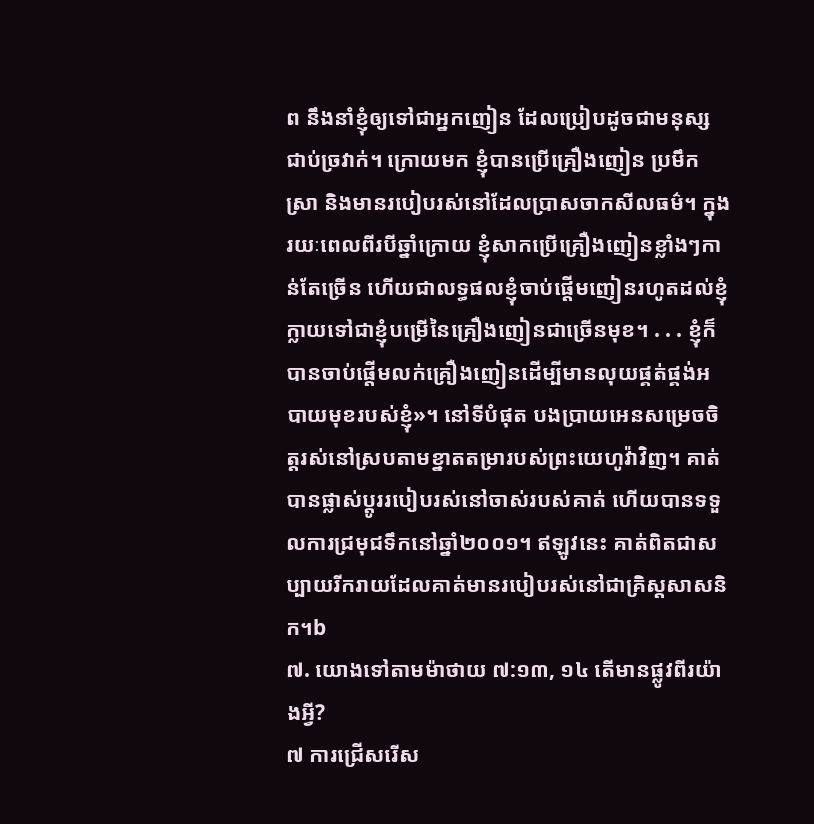ព នឹងនាំខ្ញុំឲ្យទៅជាអ្នកញៀន ដែលប្រៀបដូចជាមនុស្សជាប់ច្រវាក់។ ក្រោយមក ខ្ញុំបានប្រើគ្រឿងញៀន ប្រមឹកស្រា និងមានរបៀបរស់នៅដែលប្រាសចាកសីលធម៌។ ក្នុងរយៈពេលពីរបីឆ្នាំក្រោយ ខ្ញុំសាកប្រើគ្រឿងញៀនខ្លាំងៗកាន់តែច្រើន ហើយជាលទ្ធផលខ្ញុំចាប់ផ្ដើមញៀនរហូតដល់ខ្ញុំក្លាយទៅជាខ្ញុំបម្រើនៃគ្រឿងញៀនជាច្រើនមុខ។ . . . ខ្ញុំក៏បានចាប់ផ្ដើមលក់គ្រឿងញៀនដើម្បីមានលុយផ្គត់ផ្គង់អបាយមុខរបស់ខ្ញុំ»។ នៅទីបំផុត បងប្រាយអេនសម្រេចចិត្តរស់នៅស្របតាមខ្នាតតម្រារបស់ព្រះយេហូវ៉ាវិញ។ គាត់បានផ្លាស់ប្ដូររបៀបរស់នៅចាស់របស់គាត់ ហើយបានទទួលការជ្រមុជទឹកនៅឆ្នាំ២០០១។ ឥឡូវនេះ គាត់ពិតជាសប្បាយរីករាយដែលគាត់មានរបៀបរស់នៅជាគ្រិស្តសាសនិក។b
៧. យោងទៅតាមម៉ាថាយ ៧:១៣, ១៤ តើមានផ្លូវពីរយ៉ាងអ្វី?
៧ ការជ្រើសរើស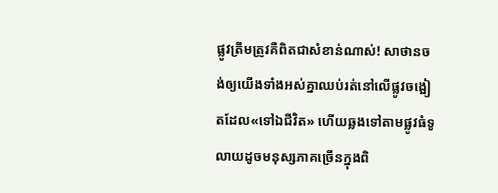ផ្លូវត្រឹមត្រូវគឺពិតជាសំខាន់ណាស់! សាថានចង់ឲ្យយើងទាំងអស់គ្នាឈប់រត់នៅលើផ្លូវចង្អៀតដែល«ទៅឯជីវិត» ហើយឆ្លងទៅតាមផ្លូវធំទូលាយដូចមនុស្សភាគច្រើនក្នុងពិ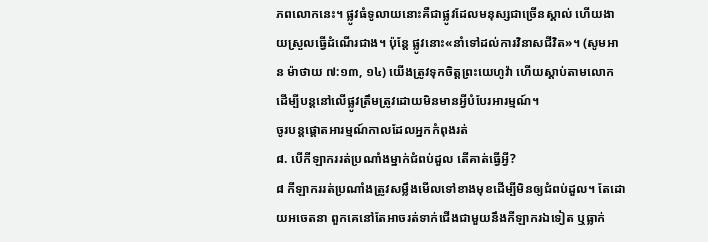ភពលោកនេះ។ ផ្លូវធំទូលាយនោះគឺជាផ្លូវដែលមនុស្សជាច្រើនស្គាល់ ហើយងាយស្រួលធ្វើដំណើរជាង។ ប៉ុន្តែ ផ្លូវនោះ«នាំទៅដល់ការវិនាសជីវិត»។ (សូមអាន ម៉ាថាយ ៧:១៣, ១៤) យើងត្រូវទុកចិត្តព្រះយេហូវ៉ា ហើយស្ដាប់តាមលោក ដើម្បីបន្តនៅលើផ្លូវត្រឹមត្រូវដោយមិនមានអ្វីបំបែរអារម្មណ៍។
ចូរបន្តផ្ដោតអារម្មណ៍កាលដែលអ្នកកំពុងរត់
៨. បើកីឡាកររត់ប្រណាំងម្នាក់ជំពប់ដួល តើគាត់ធ្វើអ្វី?
៨ កីឡាកររត់ប្រណាំងត្រូវសម្លឹងមើលទៅខាងមុខដើម្បីមិនឲ្យជំពប់ដួល។ តែដោយអចេតនា ពួកគេនៅតែអាចរត់ទាក់ជើងជាមួយនឹងកីឡាករឯទៀត ឬធ្លាក់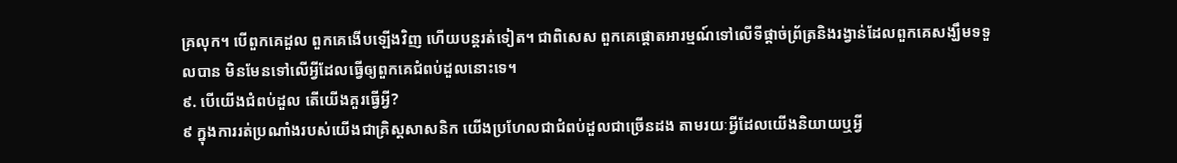គ្រលុក។ បើពួកគេដួល ពួកគេងើបឡើងវិញ ហើយបន្តរត់ទៀត។ ជាពិសេស ពួកគេផ្ដោតអារម្មណ៍ទៅលើទីផ្ដាច់ព្រ័ត្រនិងរង្វាន់ដែលពួកគេសង្ឃឹមទទួលបាន មិនមែនទៅលើអ្វីដែលធ្វើឲ្យពួកគេជំពប់ដួលនោះទេ។
៩. បើយើងជំពប់ដួល តើយើងគួរធ្វើអ្វី?
៩ ក្នុងការរត់ប្រណាំងរបស់យើងជាគ្រិស្តសាសនិក យើងប្រហែលជាជំពប់ដួលជាច្រើនដង តាមរយៈអ្វីដែលយើងនិយាយឬអ្វី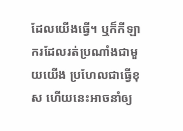ដែលយើងធ្វើ។ ឬក៏កីឡាករដែលរត់ប្រណាំងជាមួយយើង ប្រហែលជាធ្វើខុស ហើយនេះអាចនាំឲ្យ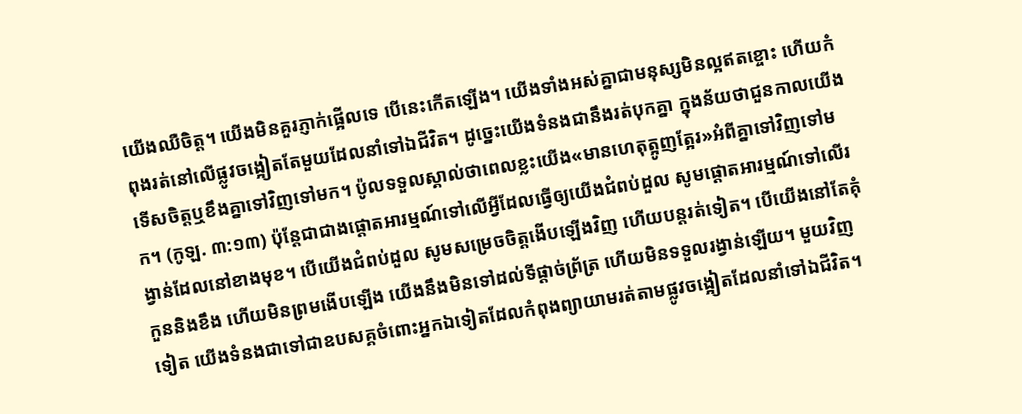យើងឈឺចិត្ត។ យើងមិនគួរភ្ញាក់ផ្អើលទេ បើនេះកើតឡើង។ យើងទាំងអស់គ្នាជាមនុស្សមិនល្អឥតខ្ចោះ ហើយកំពុងរត់នៅលើផ្លូវចង្អៀតតែមួយដែលនាំទៅឯជីវិត។ ដូច្នេះយើងទំនងជានឹងរត់បុកគ្នា ក្នុងន័យថាជួនកាលយើងទើសចិត្តឬខឹងគ្នាទៅវិញទៅមក។ ប៉ូលទទួលស្គាល់ថាពេលខ្លះយើង«មានហេតុត្អូញត្អែរ»អំពីគ្នាទៅវិញទៅមក។ (កូឡ. ៣:១៣) ប៉ុន្តែជាជាងផ្ដោតអារម្មណ៍ទៅលើអ្វីដែលធ្វើឲ្យយើងជំពប់ដួល សូមផ្ដោតអារម្មណ៍ទៅលើរង្វាន់ដែលនៅខាងមុខ។ បើយើងជំពប់ដួល សូមសម្រេចចិត្តងើបឡើងវិញ ហើយបន្តរត់ទៀត។ បើយើងនៅតែគុំកួននិងខឹង ហើយមិនព្រមងើបឡើង យើងនឹងមិនទៅដល់ទីផ្ដាច់ព្រ័ត្រ ហើយមិនទទួលរង្វាន់ឡើយ។ មួយវិញទៀត យើងទំនងជាទៅជាឧបសគ្គចំពោះអ្នកឯទៀតដែលកំពុងព្យាយាមរត់តាមផ្លូវចង្អៀតដែលនាំទៅឯជីវិត។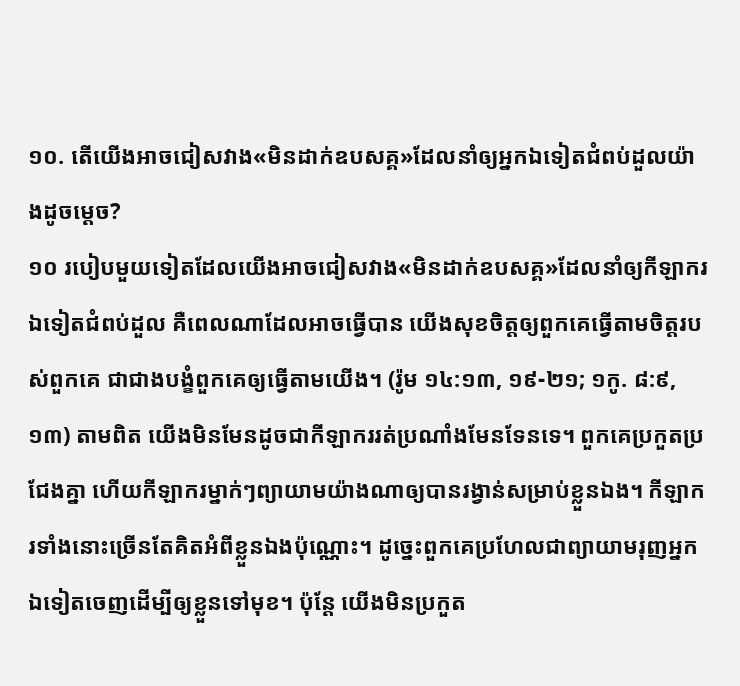១០. តើយើងអាចជៀសវាង«មិនដាក់ឧបសគ្គ»ដែលនាំឲ្យអ្នកឯទៀតជំពប់ដួលយ៉ាងដូចម្ដេច?
១០ របៀបមួយទៀតដែលយើងអាចជៀសវាង«មិនដាក់ឧបសគ្គ»ដែលនាំឲ្យកីឡាករឯទៀតជំពប់ដួល គឺពេលណាដែលអាចធ្វើបាន យើងសុខចិត្តឲ្យពួកគេធ្វើតាមចិត្តរបស់ពួកគេ ជាជាងបង្ខំពួកគេឲ្យធ្វើតាមយើង។ (រ៉ូម ១៤:១៣, ១៩-២១; ១កូ. ៨:៩, ១៣) តាមពិត យើងមិនមែនដូចជាកីឡាកររត់ប្រណាំងមែនទែនទេ។ ពួកគេប្រកួតប្រជែងគ្នា ហើយកីឡាករម្នាក់ៗព្យាយាមយ៉ាងណាឲ្យបានរង្វាន់សម្រាប់ខ្លួនឯង។ កីឡាករទាំងនោះច្រើនតែគិតអំពីខ្លួនឯងប៉ុណ្ណោះ។ ដូច្នេះពួកគេប្រហែលជាព្យាយាមរុញអ្នកឯទៀតចេញដើម្បីឲ្យខ្លួនទៅមុខ។ ប៉ុន្តែ យើងមិនប្រកួត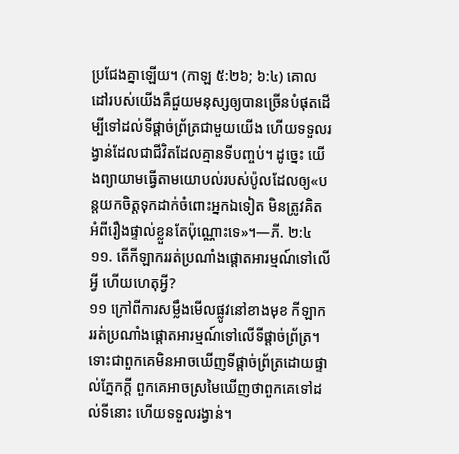ប្រជែងគ្នាឡើយ។ (កាឡ ៥:២៦; ៦:៤) គោលដៅរបស់យើងគឺជួយមនុស្សឲ្យបានច្រើនបំផុតដើម្បីទៅដល់ទីផ្ដាច់ព្រ័ត្រជាមួយយើង ហើយទទួលរង្វាន់ដែលជាជីវិតដែលគ្មានទីបញ្ចប់។ ដូច្នេះ យើងព្យាយាមធ្វើតាមយោបល់របស់ប៉ូលដែលឲ្យ«បន្តយកចិត្តទុកដាក់ចំពោះអ្នកឯទៀត មិនត្រូវគិតអំពីរឿងផ្ទាល់ខ្លួនតែប៉ុណ្ណោះទេ»។—ភី. ២:៤
១១. តើកីឡាកររត់ប្រណាំងផ្ដោតអារម្មណ៍ទៅលើអ្វី ហើយហេតុអ្វី?
១១ ក្រៅពីការសម្លឹងមើលផ្លូវនៅខាងមុខ កីឡាកររត់ប្រណាំងផ្ដោតអារម្មណ៍ទៅលើទីផ្ដាច់ព្រ័ត្រ។ ទោះជាពួកគេមិនអាចឃើញទីផ្ដាច់ព្រ័ត្រដោយផ្ទាល់ភ្នែកក្ដី ពួកគេអាចស្រមៃឃើញថាពួកគេទៅដល់ទីនោះ ហើយទទួលរង្វាន់។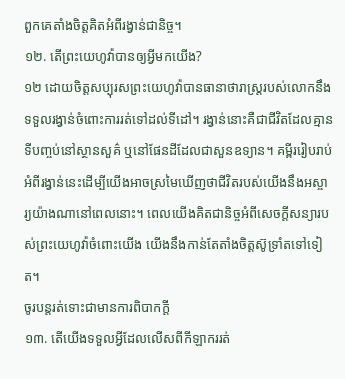ពួកគេតាំងចិត្តគិតអំពីរង្វាន់ជានិច្ច។
១២. តើព្រះយេហូវ៉ាបានឲ្យអ្វីមកយើង?
១២ ដោយចិត្តសប្បុរសព្រះយេហូវ៉ាបានធានាថារាស្ត្ររបស់លោកនឹងទទួលរង្វាន់ចំពោះការរត់ទៅដល់ទីដៅ។ រង្វាន់នោះគឺជាជីវិតដែលគ្មានទីបញ្ចប់នៅស្ថានសួគ៌ ឬនៅផែនដីដែលជាសួនឧទ្យាន។ គម្ពីររៀបរាប់អំពីរង្វាន់នេះដើម្បីយើងអាចស្រមៃឃើញថាជីវិតរបស់យើងនឹងអស្ចារ្យយ៉ាងណានៅពេលនោះ។ ពេលយើងគិតជានិច្ចអំពីសេចក្ដីសន្យារបស់ព្រះយេហូវ៉ាចំពោះយើង យើងនឹងកាន់តែតាំងចិត្តស៊ូទ្រាំតទៅទៀត។
ចូរបន្តរត់ទោះជាមានការពិបាកក្ដី
១៣. តើយើងទទួលអ្វីដែលលើសពីកីឡាកររត់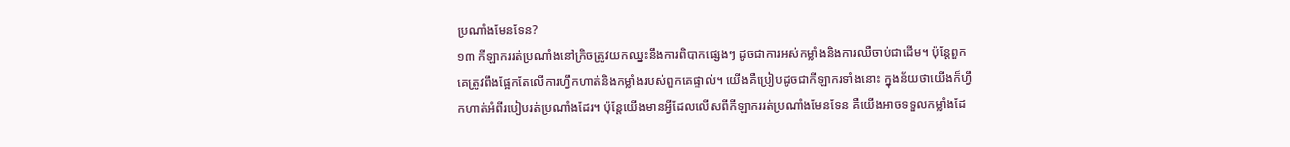ប្រណាំងមែនទែន?
១៣ កីឡាកររត់ប្រណាំងនៅក្រិចត្រូវយកឈ្នះនឹងការពិបាកផ្សេងៗ ដូចជាការអស់កម្លាំងនិងការឈឺចាប់ជាដើម។ ប៉ុន្តែពួកគេត្រូវពឹងផ្អែកតែលើការហ្វឹកហាត់និងកម្លាំងរបស់ពួកគេផ្ទាល់។ យើងគឺប្រៀបដូចជាកីឡាករទាំងនោះ ក្នុងន័យថាយើងក៏ហ្វឹកហាត់អំពីរបៀបរត់ប្រណាំងដែរ។ ប៉ុន្តែយើងមានអ្វីដែលលើសពីកីឡាកររត់ប្រណាំងមែនទែន គឺយើងអាចទទួលកម្លាំងដែ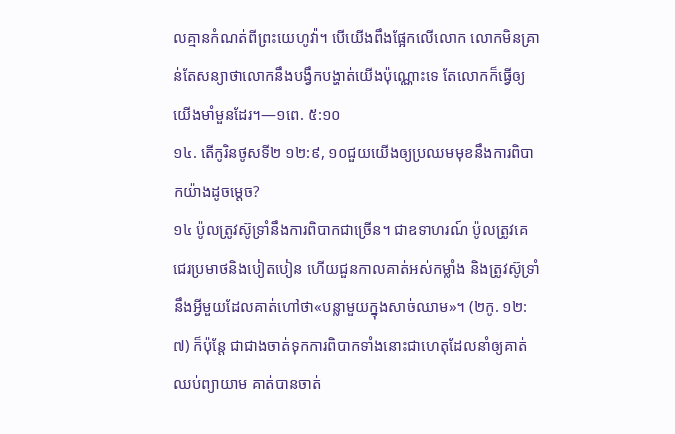លគ្មានកំណត់ពីព្រះយេហូវ៉ា។ បើយើងពឹងផ្អែកលើលោក លោកមិនគ្រាន់តែសន្យាថាលោកនឹងបង្វឹកបង្ហាត់យើងប៉ុណ្ណោះទេ តែលោកក៏ធ្វើឲ្យយើងមាំមួនដែរ។—១ពេ. ៥:១០
១៤. តើកូរិនថូសទី២ ១២:៩, ១០ជួយយើងឲ្យប្រឈមមុខនឹងការពិបាកយ៉ាងដូចម្ដេច?
១៤ ប៉ូលត្រូវស៊ូទ្រាំនឹងការពិបាកជាច្រើន។ ជាឧទាហរណ៍ ប៉ូលត្រូវគេជេរប្រមាថនិងបៀតបៀន ហើយជួនកាលគាត់អស់កម្លាំង និងត្រូវស៊ូទ្រាំនឹងអ្វីមួយដែលគាត់ហៅថា«បន្លាមួយក្នុងសាច់ឈាម»។ (២កូ. ១២:៧) ក៏ប៉ុន្តែ ជាជាងចាត់ទុកការពិបាកទាំងនោះជាហេតុដែលនាំឲ្យគាត់ឈប់ព្យាយាម គាត់បានចាត់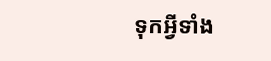ទុកអ្វីទាំង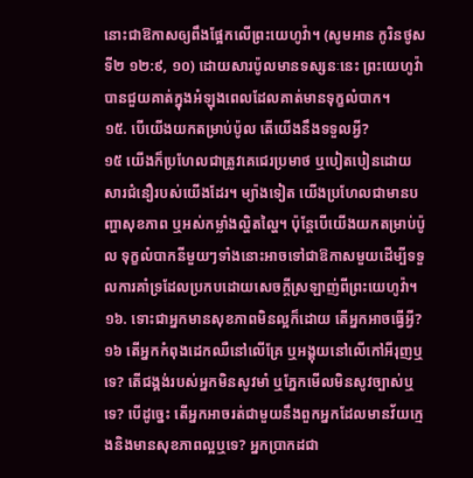នោះជាឱកាសឲ្យពឹងផ្អែកលើព្រះយេហូវ៉ា។ (សូមអាន កូរិនថូសទី២ ១២:៩, ១០) ដោយសារប៉ូលមានទស្សនៈនេះ ព្រះយេហូវ៉ាបានជួយគាត់ក្នុងអំឡុងពេលដែលគាត់មានទុក្ខលំបាក។
១៥. បើយើងយកតម្រាប់ប៉ូល តើយើងនឹងទទួលអ្វី?
១៥ យើងក៏ប្រហែលជាត្រូវគេជេរប្រមាថ ឬបៀតបៀនដោយសារជំនឿរបស់យើងដែរ។ ម្យ៉ាងទៀត យើងប្រហែលជាមានបញ្ហាសុខភាព ឬអស់កម្លាំងល្ហិតល្ហៃ។ ប៉ុន្តែបើយើងយកតម្រាប់ប៉ូល ទុក្ខលំបាកនីមួយៗទាំងនោះអាចទៅជាឱកាសមួយដើម្បីទទួលការគាំទ្រដែលប្រកបដោយសេចក្ដីស្រឡាញ់ពីព្រះយេហូវ៉ា។
១៦. ទោះជាអ្នកមានសុខភាពមិនល្អក៏ដោយ តើអ្នកអាចធ្វើអ្វី?
១៦ តើអ្នកកំពុងដេកឈឺនៅលើគ្រែ ឬអង្គុយនៅលើកៅអីរុញឬទេ? តើជង្គង់របស់អ្នកមិនសូវមាំ ឬភ្នែកមើលមិនសូវច្បាស់ឬទេ? បើដូច្នេះ តើអ្នកអាចរត់ជាមួយនឹងពួកអ្នកដែលមានវ័យក្មេងនិងមានសុខភាពល្អឬទេ? អ្នកប្រាកដជា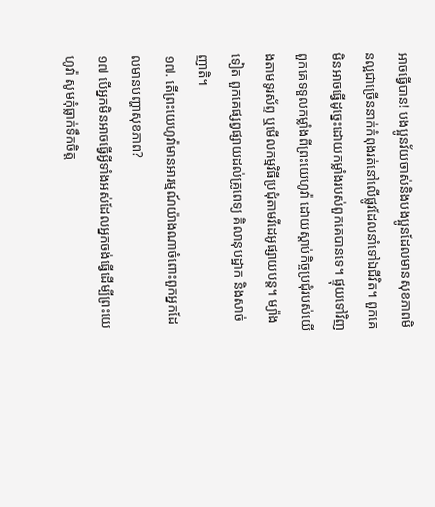អាចធ្វើបាន! បងប្អូនវ័យចាស់និងបងប្អូនដែលមានសុខភាពមិនល្អជាច្រើននាក់កំពុងរត់នៅលើផ្លូវដែលនាំទៅឯជីវិត។ ពួកគេមិនអាចធ្វើដូច្នេះដោយកម្លាំងរបស់ពួកគេបានទេ។ ផ្ទុយទៅវិញ ពួកគេទទួលកម្លាំងពីព្រះយេហូវ៉ា ដោយស្ដាប់កិច្ចប្រជុំរបស់យើងតាមទូរស័ព្ទ ឬមើលកម្មវិធីប្រជុំតាមវីដេអូផ្សាយបន្ត។ ម្យ៉ាងទៀត ពួកគេផ្សព្វផ្សាយដល់គ្រូពេទ្យ គិលានុបដ្ឋាក និងសាច់ញាតិ។
១៧. តើព្រះយេហូវ៉ាមានអារម្មណ៍យ៉ាងណាចំពោះពួកអ្នកដែលមានបញ្ហាសុខភាព?
១៧ បើអ្នកមិនអាចធ្វើអ្វីទាំងអស់ដែលអ្នកចង់ធ្វើដើម្បីព្រះយេហូវ៉ា សូមកុំធ្លាក់ទឹកចិត្ត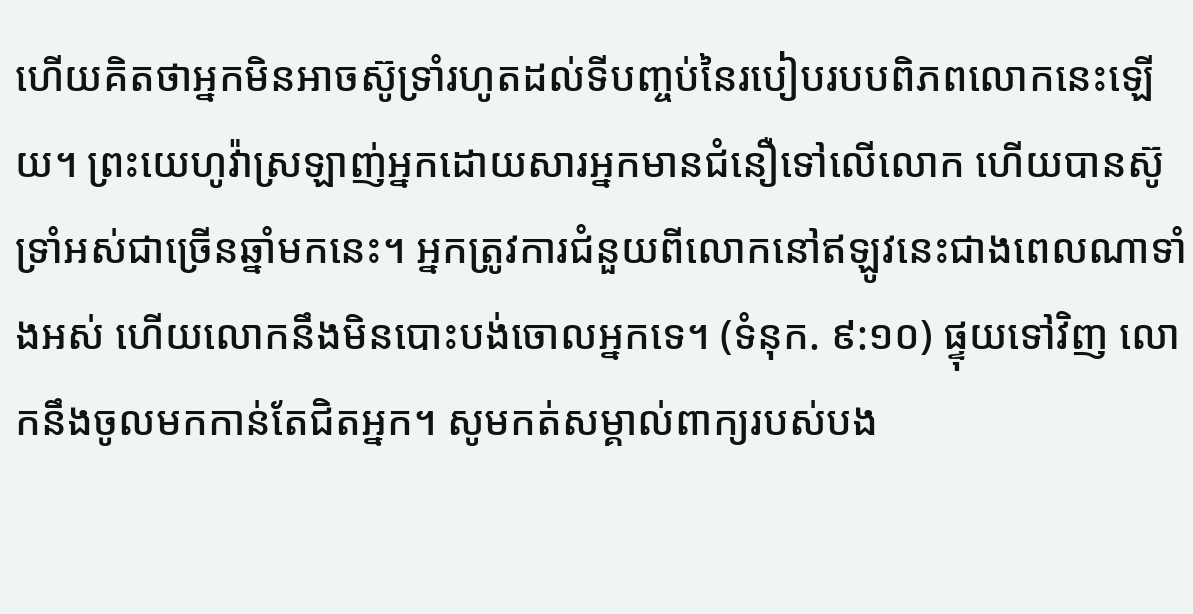ហើយគិតថាអ្នកមិនអាចស៊ូទ្រាំរហូតដល់ទីបញ្ចប់នៃរបៀបរបបពិភពលោកនេះឡើយ។ ព្រះយេហូវ៉ាស្រឡាញ់អ្នកដោយសារអ្នកមានជំនឿទៅលើលោក ហើយបានស៊ូទ្រាំអស់ជាច្រើនឆ្នាំមកនេះ។ អ្នកត្រូវការជំនួយពីលោកនៅឥឡូវនេះជាងពេលណាទាំងអស់ ហើយលោកនឹងមិនបោះបង់ចោលអ្នកទេ។ (ទំនុក. ៩:១០) ផ្ទុយទៅវិញ លោកនឹងចូលមកកាន់តែជិតអ្នក។ សូមកត់សម្គាល់ពាក្យរបស់បង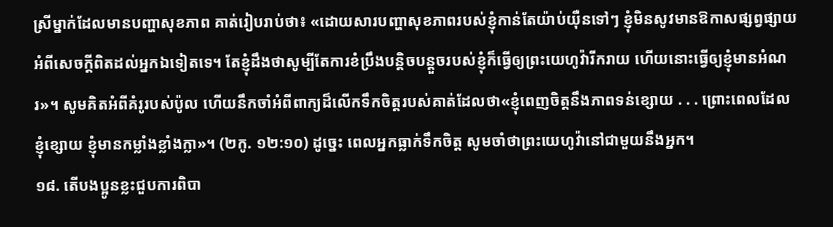ស្រីម្នាក់ដែលមានបញ្ហាសុខភាព គាត់រៀបរាប់ថា៖ «ដោយសារបញ្ហាសុខភាពរបស់ខ្ញុំកាន់តែយ៉ាប់យ៉ឺនទៅៗ ខ្ញុំមិនសូវមានឱកាសផ្សព្វផ្សាយអំពីសេចក្ដីពិតដល់អ្នកឯទៀតទេ។ តែខ្ញុំដឹងថាសូម្បីតែការខំប្រឹងបន្តិចបន្តួចរបស់ខ្ញុំក៏ធ្វើឲ្យព្រះយេហូវ៉ារីករាយ ហើយនោះធ្វើឲ្យខ្ញុំមានអំណរ»។ សូមគិតអំពីគំរូរបស់ប៉ូល ហើយនឹកចាំអំពីពាក្យដ៏លើកទឹកចិត្តរបស់គាត់ដែលថា«ខ្ញុំពេញចិត្តនឹងភាពទន់ខ្សោយ . . . ព្រោះពេលដែលខ្ញុំខ្សោយ ខ្ញុំមានកម្លាំងខ្លាំងក្លា»។ (២កូ. ១២:១០) ដូច្នេះ ពេលអ្នកធ្លាក់ទឹកចិត្ត សូមចាំថាព្រះយេហូវ៉ានៅជាមួយនឹងអ្នក។
១៨. តើបងប្អូនខ្លះជួបការពិបា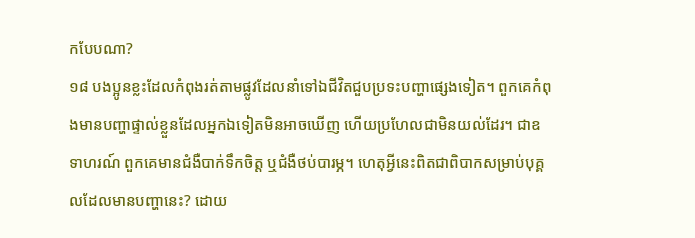កបែបណា?
១៨ បងប្អូនខ្លះដែលកំពុងរត់តាមផ្លូវដែលនាំទៅឯជីវិតជួបប្រទះបញ្ហាផ្សេងទៀត។ ពួកគេកំពុងមានបញ្ហាផ្ទាល់ខ្លួនដែលអ្នកឯទៀតមិនអាចឃើញ ហើយប្រហែលជាមិនយល់ដែរ។ ជាឧទាហរណ៍ ពួកគេមានជំងឺបាក់ទឹកចិត្ត ឬជំងឺថប់បារម្ភ។ ហេតុអ្វីនេះពិតជាពិបាកសម្រាប់បុគ្គលដែលមានបញ្ហានេះ? ដោយ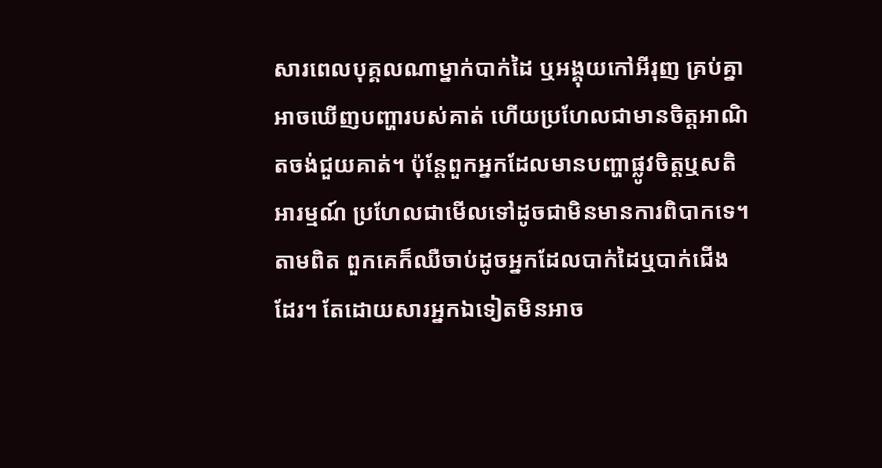សារពេលបុគ្គលណាម្នាក់បាក់ដៃ ឬអង្គុយកៅអីរុញ គ្រប់គ្នាអាចឃើញបញ្ហារបស់គាត់ ហើយប្រហែលជាមានចិត្តអាណិតចង់ជួយគាត់។ ប៉ុន្តែពួកអ្នកដែលមានបញ្ហាផ្លូវចិត្តឬសតិអារម្មណ៍ ប្រហែលជាមើលទៅដូចជាមិនមានការពិបាកទេ។ តាមពិត ពួកគេក៏ឈឺចាប់ដូចអ្នកដែលបាក់ដៃឬបាក់ជើងដែរ។ តែដោយសារអ្នកឯទៀតមិនអាច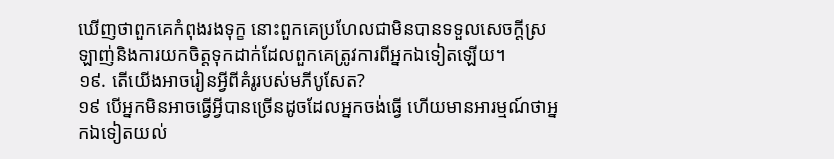ឃើញថាពួកគេកំពុងរងទុក្ខ នោះពួកគេប្រហែលជាមិនបានទទួលសេចក្ដីស្រឡាញ់និងការយកចិត្តទុកដាក់ដែលពួកគេត្រូវការពីអ្នកឯទៀតឡើយ។
១៩. តើយើងអាចរៀនអ្វីពីគំរូរបស់មភីបូសែត?
១៩ បើអ្នកមិនអាចធ្វើអ្វីបានច្រើនដូចដែលអ្នកចង់ធ្វើ ហើយមានអារម្មណ៍ថាអ្នកឯទៀតយល់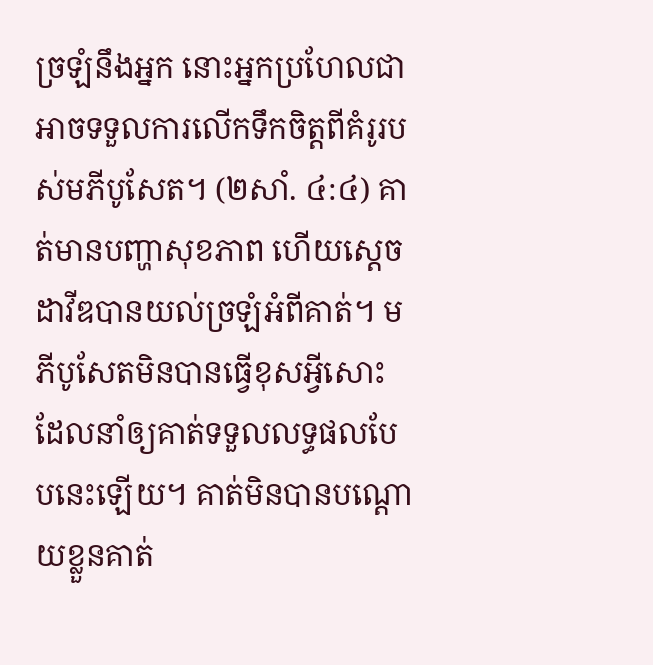ច្រឡំនឹងអ្នក នោះអ្នកប្រហែលជាអាចទទួលការលើកទឹកចិត្តពីគំរូរបស់មភីបូសែត។ (២សាំ. ៤:៤) គាត់មានបញ្ហាសុខភាព ហើយស្ដេចដាវីឌបានយល់ច្រឡំអំពីគាត់។ មភីបូសែតមិនបានធ្វើខុសអ្វីសោះដែលនាំឲ្យគាត់ទទួលលទ្ធផលបែបនេះឡើយ។ គាត់មិនបានបណ្ដោយខ្លួនគាត់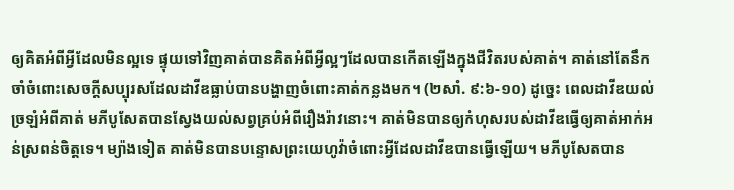ឲ្យគិតអំពីអ្វីដែលមិនល្អទេ ផ្ទុយទៅវិញគាត់បានគិតអំពីអ្វីល្អៗដែលបានកើតឡើងក្នុងជីវិតរបស់គាត់។ គាត់នៅតែនឹកចាំចំពោះសេចក្ដីសប្បុរសដែលដាវីឌធ្លាប់បានបង្ហាញចំពោះគាត់កន្លងមក។ (២សាំ. ៩:៦-១០) ដូច្នេះ ពេលដាវីឌយល់ច្រឡំអំពីគាត់ មភីបូសែតបានស្វែងយល់សព្វគ្រប់អំពីរឿងរ៉ាវនោះ។ គាត់មិនបានឲ្យកំហុសរបស់ដាវីឌធ្វើឲ្យគាត់អាក់អន់ស្រពន់ចិត្តទេ។ ម្យ៉ាងទៀត គាត់មិនបានបន្ទោសព្រះយេហូវ៉ាចំពោះអ្វីដែលដាវីឌបានធ្វើឡើយ។ មភីបូសែតបាន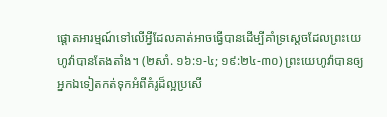ផ្ដោតអារម្មណ៍ទៅលើអ្វីដែលគាត់អាចធ្វើបានដើម្បីគាំទ្រស្ដេចដែលព្រះយេហូវ៉ាបានតែងតាំង។ (២សាំ. ១៦:១-៤; ១៩:២៤-៣០) ព្រះយេហូវ៉ាបានឲ្យអ្នកឯទៀតកត់ទុកអំពីគំរូដ៏ល្អប្រសើ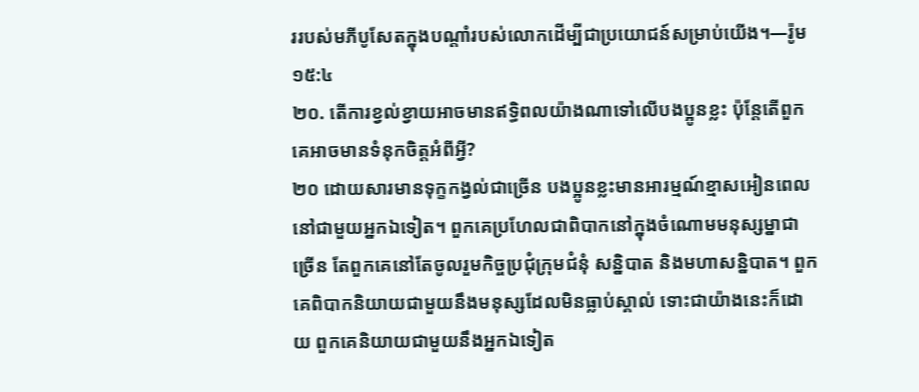ររបស់មភីបូសែតក្នុងបណ្ដាំរបស់លោកដើម្បីជាប្រយោជន៍សម្រាប់យើង។—រ៉ូម ១៥:៤
២០. តើការខ្វល់ខ្វាយអាចមានឥទ្ធិពលយ៉ាងណាទៅលើបងប្អូនខ្លះ ប៉ុន្តែតើពួកគេអាចមានទំនុកចិត្តអំពីអ្វី?
២០ ដោយសារមានទុក្ខកង្វល់ជាច្រើន បងប្អូនខ្លះមានអារម្មណ៍ខ្មាសអៀនពេលនៅជាមួយអ្នកឯទៀត។ ពួកគេប្រហែលជាពិបាកនៅក្នុងចំណោមមនុស្សម្នាជាច្រើន តែពួកគេនៅតែចូលរួមកិច្ចប្រជុំក្រុមជំនុំ សន្និបាត និងមហាសន្និបាត។ ពួកគេពិបាកនិយាយជាមួយនឹងមនុស្សដែលមិនធ្លាប់ស្គាល់ ទោះជាយ៉ាងនេះក៏ដោយ ពួកគេនិយាយជាមួយនឹងអ្នកឯទៀត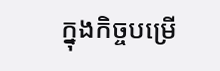ក្នុងកិច្ចបម្រើ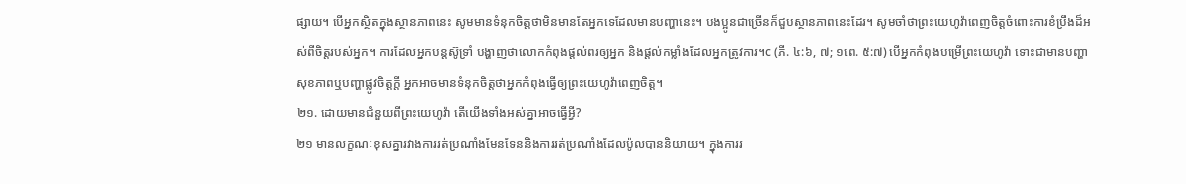ផ្សាយ។ បើអ្នកស្ថិតក្នុងស្ថានភាពនេះ សូមមានទំនុកចិត្តថាមិនមានតែអ្នកទេដែលមានបញ្ហានេះ។ បងប្អូនជាច្រើនក៏ជួបស្ថានភាពនេះដែរ។ សូមចាំថាព្រះយេហូវ៉ាពេញចិត្តចំពោះការខំប្រឹងដ៏អស់ពីចិត្តរបស់អ្នក។ ការដែលអ្នកបន្តស៊ូទ្រាំ បង្ហាញថាលោកកំពុងផ្ដល់ពរឲ្យអ្នក និងផ្ដល់កម្លាំងដែលអ្នកត្រូវការ។c (ភី. ៤:៦, ៧; ១ពេ. ៥:៧) បើអ្នកកំពុងបម្រើព្រះយេហូវ៉ា ទោះជាមានបញ្ហាសុខភាពឬបញ្ហាផ្លូវចិត្តក្ដី អ្នកអាចមានទំនុកចិត្តថាអ្នកកំពុងធ្វើឲ្យព្រះយេហូវ៉ាពេញចិត្ត។
២១. ដោយមានជំនួយពីព្រះយេហូវ៉ា តើយើងទាំងអស់គ្នាអាចធ្វើអ្វី?
២១ មានលក្ខណៈខុសគ្នារវាងការរត់ប្រណាំងមែនទែននិងការរត់ប្រណាំងដែលប៉ូលបាននិយាយ។ ក្នុងការរ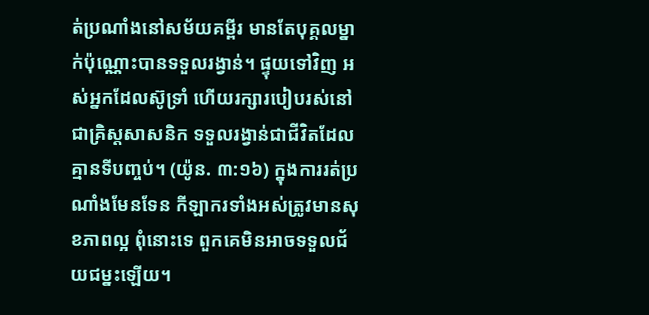ត់ប្រណាំងនៅសម័យគម្ពីរ មានតែបុគ្គលម្នាក់ប៉ុណ្ណោះបានទទួលរង្វាន់។ ផ្ទុយទៅវិញ អស់អ្នកដែលស៊ូទ្រាំ ហើយរក្សារបៀបរស់នៅជាគ្រិស្តសាសនិក ទទួលរង្វាន់ជាជីវិតដែលគ្មានទីបញ្ចប់។ (យ៉ូន. ៣:១៦) ក្នុងការរត់ប្រណាំងមែនទែន កីឡាករទាំងអស់ត្រូវមានសុខភាពល្អ ពុំនោះទេ ពួកគេមិនអាចទទួលជ័យជម្នះឡើយ។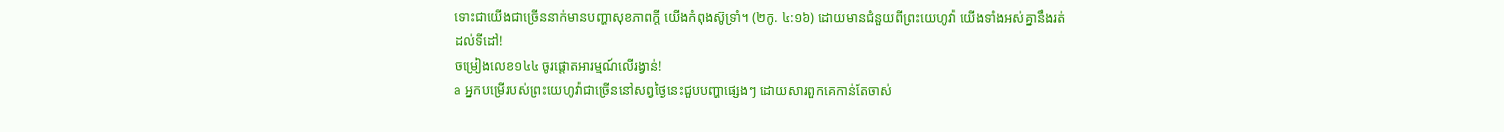ទោះជាយើងជាច្រើននាក់មានបញ្ហាសុខភាពក្ដី យើងកំពុងស៊ូទ្រាំ។ (២កូ. ៤:១៦) ដោយមានជំនួយពីព្រះយេហូវ៉ា យើងទាំងអស់គ្នានឹងរត់ដល់ទីដៅ!
ចម្រៀងលេខ១៤៤ ចូរផ្ដោតអារម្មណ៍លើរង្វាន់!
a អ្នកបម្រើរបស់ព្រះយេហូវ៉ាជាច្រើននៅសព្វថ្ងៃនេះជួបបញ្ហាផ្សេងៗ ដោយសារពួកគេកាន់តែចាស់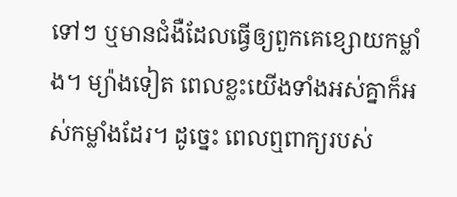ទៅៗ ឬមានជំងឺដែលធ្វើឲ្យពួកគេខ្សោយកម្លាំង។ ម្យ៉ាងទៀត ពេលខ្លះយើងទាំងអស់គ្នាក៏អស់កម្លាំងដែរ។ ដូច្នេះ ពេលឮពាក្យរបស់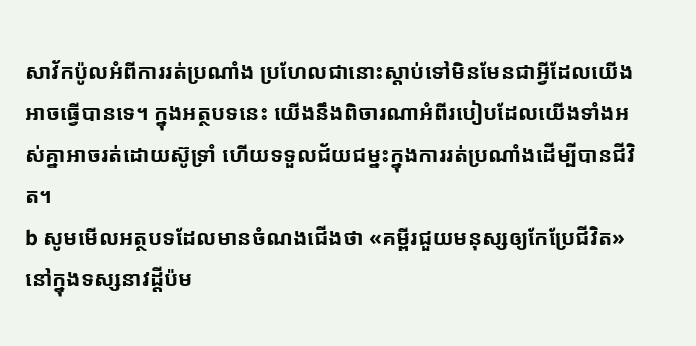សាវ័កប៉ូលអំពីការរត់ប្រណាំង ប្រហែលជានោះស្ដាប់ទៅមិនមែនជាអ្វីដែលយើងអាចធ្វើបានទេ។ ក្នុងអត្ថបទនេះ យើងនឹងពិចារណាអំពីរបៀបដែលយើងទាំងអស់គ្នាអាចរត់ដោយស៊ូទ្រាំ ហើយទទួលជ័យជម្នះក្នុងការរត់ប្រណាំងដើម្បីបានជីវិត។
b សូមមើលអត្ថបទដែលមានចំណងជើងថា «គម្ពីរជួយមនុស្សឲ្យកែប្រែជីវិត» នៅក្នុងទស្សនាវដ្ដីប៉ម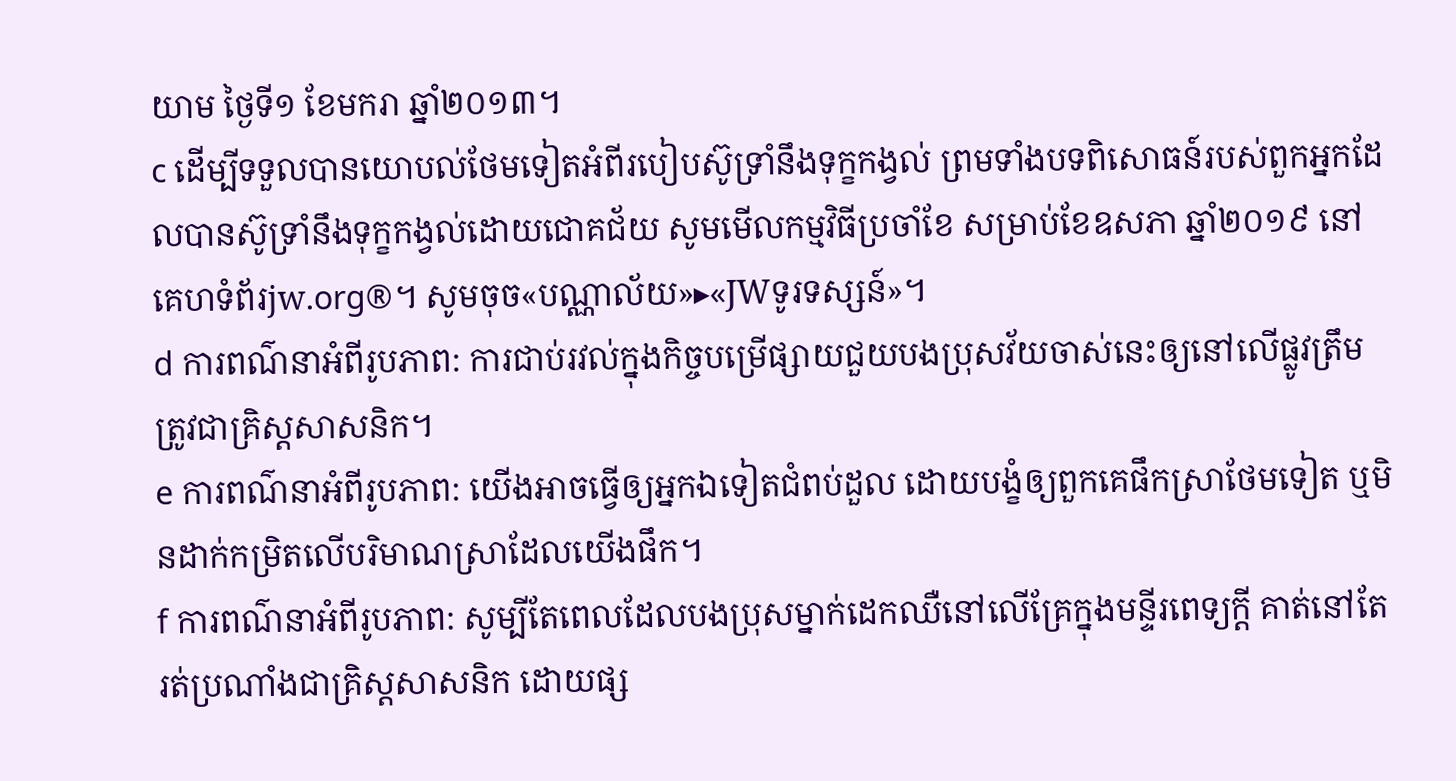យាម ថ្ងៃទី១ ខែមករា ឆ្នាំ២០១៣។
c ដើម្បីទទួលបានយោបល់ថែមទៀតអំពីរបៀបស៊ូទ្រាំនឹងទុក្ខកង្វល់ ព្រមទាំងបទពិសោធន៍របស់ពួកអ្នកដែលបានស៊ូទ្រាំនឹងទុក្ខកង្វល់ដោយជោគជ័យ សូមមើលកម្មវិធីប្រចាំខែ សម្រាប់ខែឧសភា ឆ្នាំ២០១៩ នៅគេហទំព័រjw.org®។ សូមចុច«បណ្ណាល័យ»▸«JWទូរទស្សន៍»។
d ការពណ៌នាអំពីរូបភាព: ការជាប់រវល់ក្នុងកិច្ចបម្រើផ្សាយជួយបងប្រុសវ័យចាស់នេះឲ្យនៅលើផ្លូវត្រឹមត្រូវជាគ្រិស្តសាសនិក។
e ការពណ៌នាអំពីរូបភាព: យើងអាចធ្វើឲ្យអ្នកឯទៀតជំពប់ដួល ដោយបង្ខំឲ្យពួកគេផឹកស្រាថែមទៀត ឬមិនដាក់កម្រិតលើបរិមាណស្រាដែលយើងផឹក។
f ការពណ៌នាអំពីរូបភាព: សូម្បីតែពេលដែលបងប្រុសម្នាក់ដេកឈឺនៅលើគ្រែក្នុងមន្ទីរពេទ្យក្ដី គាត់នៅតែរត់ប្រណាំងជាគ្រិស្តសាសនិក ដោយផ្ស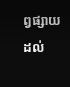ព្វផ្សាយដល់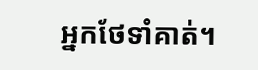អ្នកថែទាំគាត់។